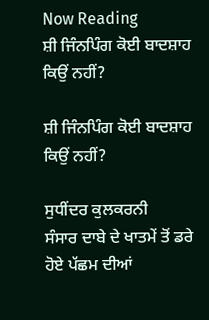Now Reading
ਸ਼ੀ ਜਿੰਨਪਿੰਗ ਕੋਈ ਬਾਦਸ਼ਾਹ ਕਿਉਂ ਨਹੀਂ?

ਸ਼ੀ ਜਿੰਨਪਿੰਗ ਕੋਈ ਬਾਦਸ਼ਾਹ ਕਿਉਂ ਨਹੀਂ?

ਸੁਧੀਂਦਰ ਕੁਲਕਰਨੀ
ਸੰਸਾਰ ਦਾਬੇ ਦੇ ਖਾਤਮੇਂ ਤੋਂ ਡਰੇ ਹੋਏ ਪੱਛਮ ਦੀਆਂ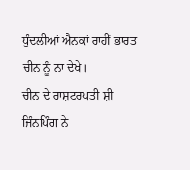ਧੁੰਦਲੀਆਂ ਐਨਕਾਂ ਰਾਹੀਂ ਭਾਰਤ ਚੀਨ ਨੂੰ ਨਾ ਦੇਖੇ।
ਚੀਨ ਦੇ ਰਾਸ਼ਟਰਪਤੀ ਸ਼ੀ ਜਿੰਨਪਿੰਗ ਨੇ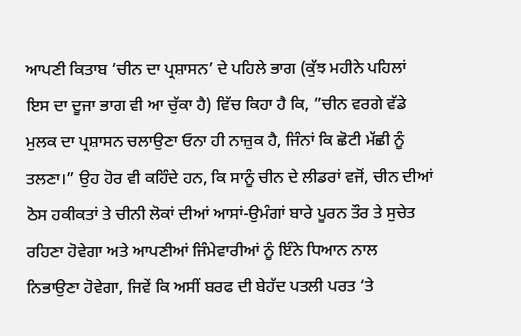ਆਪਣੀ ਕਿਤਾਬ ‘ਚੀਨ ਦਾ ਪ੍ਰਸ਼ਾਸਨ’ ਦੇ ਪਹਿਲੇ ਭਾਗ (ਕੁੱਝ ਮਹੀਨੇ ਪਹਿਲਾਂ ਇਸ ਦਾ ਦੂਜਾ ਭਾਗ ਵੀ ਆ ਚੁੱਕਾ ਹੈ) ਵਿੱਚ ਕਿਹਾ ਹੈ ਕਿ, ”ਚੀਨ ਵਰਗੇ ਵੱਡੇ ਮੁਲਕ ਦਾ ਪ੍ਰਸ਼ਾਸਨ ਚਲਾਉਣਾ ਓਨਾ ਹੀ ਨਾਜ਼ੁਕ ਹੈ, ਜਿੰਨਾਂ ਕਿ ਛੋਟੀ ਮੱਛੀ ਨੂੰ ਤਲਣਾ।” ਉਹ ਹੋਰ ਵੀ ਕਹਿੰਦੇ ਹਨ, ਕਿ ਸਾਨੂੰ ਚੀਨ ਦੇ ਲੀਡਰਾਂ ਵਜੋਂ, ਚੀਨ ਦੀਆਂ ਠੋਸ ਹਕੀਕਤਾਂ ਤੇ ਚੀਨੀ ਲੋਕਾਂ ਦੀਆਂ ਆਸਾਂ-ਉਮੰਗਾਂ ਬਾਰੇ ਪੂਰਨ ਤੌਰ ਤੇ ਸੁਚੇਤ ਰਹਿਣਾ ਹੋਵੇਗਾ ਅਤੇ ਆਪਣੀਆਂ ਜਿੰਮੇਵਾਰੀਆਂ ਨੂੰ ਇੰਨੇ ਧਿਆਨ ਨਾਲ ਨਿਭਾਉਣਾ ਹੋਵੇਗਾ, ਜਿਵੇਂ ਕਿ ਅਸੀਂ ਬਰਫ ਦੀ ਬੇਹੱਦ ਪਤਲੀ ਪਰਤ ‘ਤੇ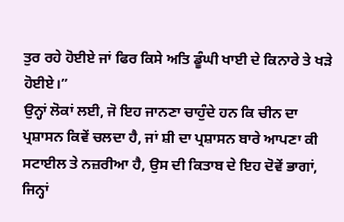ਤੁਰ ਰਹੇ ਹੋਈਏ ਜਾਂ ਫਿਰ ਕਿਸੇ ਅਤਿ ਡੂੰਘੀ ਖਾਈ ਦੇ ਕਿਨਾਰੇ ਤੇ ਖੜੇ ਹੋਈਏ।”
ਉਨ੍ਹਾਂ ਲੋਕਾਂ ਲਈ, ਜੋ ਇਹ ਜਾਨਣਾ ਚਾਹੁੰਦੇ ਹਨ ਕਿ ਚੀਨ ਦਾ ਪ੍ਰਸ਼ਾਸਨ ਕਿਵੇਂ ਚਲਦਾ ਹੈ, ਜਾਂ ਸ਼ੀ ਦਾ ਪ੍ਰਸ਼ਾਸਨ ਬਾਰੇ ਆਪਣਾ ਕੀ ਸਟਾਈਲ ਤੇ ਨਜ਼ਰੀਆ ਹੈ, ਉਸ ਦੀ ਕਿਤਾਬ ਦੇ ਇਹ ਦੋਵੇਂ ਭਾਗਾਂ, ਜਿਨ੍ਹਾਂ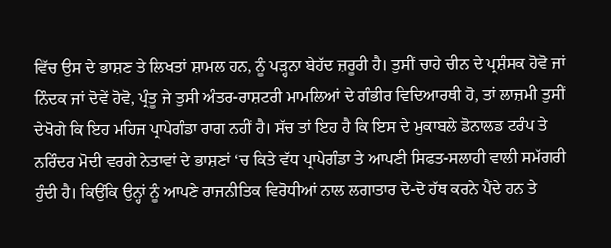ਵਿੱਚ ਉਸ ਦੇ ਭਾਸ਼ਣ ਤੇ ਲਿਖਤਾਂ ਸ਼ਾਮਲ ਹਨ, ਨੂੰ ਪੜ੍ਹਨਾ ਬੇਹੱਦ ਜ਼ਰੂਰੀ ਹੈ। ਤੁਸੀਂ ਚਾਹੇ ਚੀਨ ਦੇ ਪ੍ਰਸ਼ੰਸਕ ਹੋਵੋ ਜਾਂ ਨਿੰਦਕ ਜਾਂ ਦੋਵੇਂ ਹੋਵੋ, ਪ੍ਰੰਤੂ ਜੇ ਤੁਸੀ ਅੰਤਰ-ਰਾਸ਼ਟਰੀ ਮਾਮਲਿਆਂ ਦੇ ਗੰਭੀਰ ਵਿਦਿਆਰਥੀ ਹੋ, ਤਾਂ ਲਾਜ਼ਮੀ ਤੁਸੀਂ ਦੇਖੋਗੇ ਕਿ ਇਹ ਮਹਿਜ ਪ੍ਰਾਪੇਗੰਡਾ ਰਾਗ ਨਹੀਂ ਹੈ। ਸੱਚ ਤਾਂ ਇਹ ਹੈ ਕਿ ਇਸ ਦੇ ਮੁਕਾਬਲੇ ਡੋਨਾਲਡ ਟਰੰਪ ਤੇ ਨਰਿੰਦਰ ਮੋਦੀ ਵਰਗੇ ਨੇਤਾਵਾਂ ਦੇ ਭਾਸ਼ਣਾਂ ‘ਚ ਕਿਤੇ ਵੱਧ ਪ੍ਰਾਪੇਗੰਡਾ ਤੇ ਆਪਣੀ ਸਿਫਤ-ਸਲਾਹੀ ਵਾਲੀ ਸਮੱਗਰੀ ਹੁੰਦੀ ਹੈ। ਕਿਉਂਕਿ ਉਨ੍ਹਾਂ ਨੂੰ ਆਪਣੇ ਰਾਜਨੀਤਿਕ ਵਿਰੋਧੀਆਂ ਨਾਲ ਲਗਾਤਾਰ ਦੋ-ਦੋ ਹੱਥ ਕਰਨੇ ਪੈਂਦੇ ਹਨ ਤੇ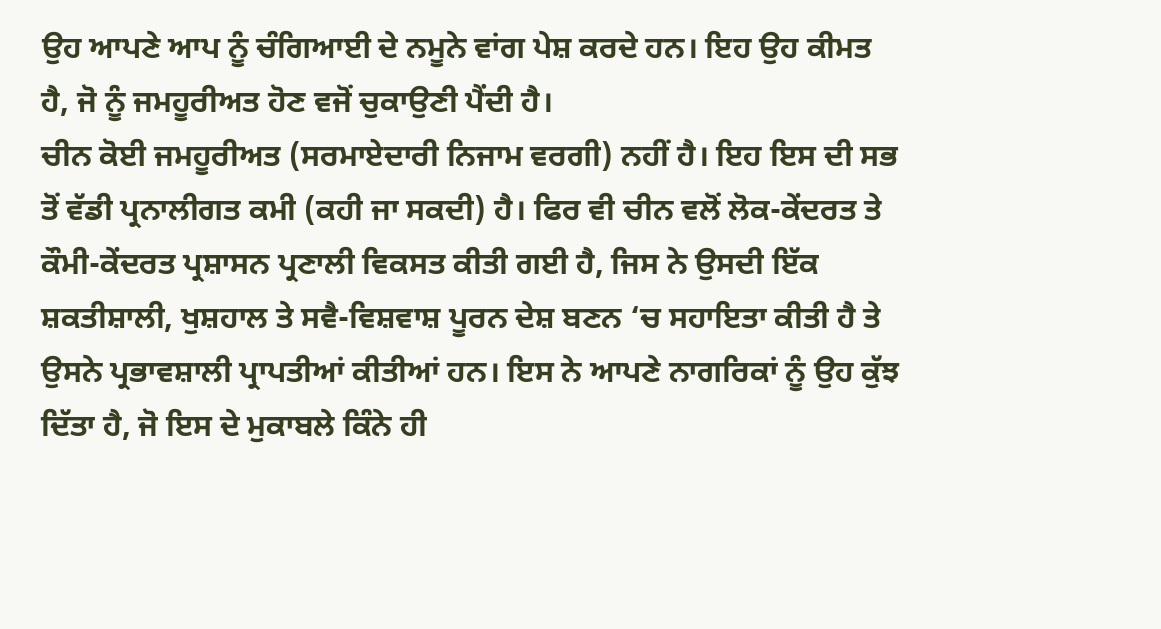ਉਹ ਆਪਣੇ ਆਪ ਨੂੰ ਚੰਗਿਆਈ ਦੇ ਨਮੂਨੇ ਵਾਂਗ ਪੇਸ਼ ਕਰਦੇ ਹਨ। ਇਹ ਉਹ ਕੀਮਤ ਹੈ, ਜੋ ਨੂੰ ਜਮਹੂਰੀਅਤ ਹੋਣ ਵਜੋਂ ਚੁਕਾਉਣੀ ਪੈਂਦੀ ਹੈ।
ਚੀਨ ਕੋਈ ਜਮਹੂਰੀਅਤ (ਸਰਮਾਏਦਾਰੀ ਨਿਜਾਮ ਵਰਗੀ) ਨਹੀਂ ਹੈ। ਇਹ ਇਸ ਦੀ ਸਭ ਤੋਂ ਵੱਡੀ ਪ੍ਰਨਾਲੀਗਤ ਕਮੀ (ਕਹੀ ਜਾ ਸਕਦੀ) ਹੈ। ਫਿਰ ਵੀ ਚੀਨ ਵਲੋਂ ਲੋਕ-ਕੇਂਦਰਤ ਤੇ ਕੌਮੀ-ਕੇਂਦਰਤ ਪ੍ਰਸ਼ਾਸਨ ਪ੍ਰਣਾਲੀ ਵਿਕਸਤ ਕੀਤੀ ਗਈ ਹੈ, ਜਿਸ ਨੇ ਉਸਦੀ ਇੱਕ ਸ਼ਕਤੀਸ਼ਾਲੀ, ਖੁਸ਼ਹਾਲ ਤੇ ਸਵੈ-ਵਿਸ਼ਵਾਸ਼ ਪੂਰਨ ਦੇਸ਼ ਬਣਨ ‘ਚ ਸਹਾਇਤਾ ਕੀਤੀ ਹੈ ਤੇ ਉਸਨੇ ਪ੍ਰਭਾਵਸ਼ਾਲੀ ਪ੍ਰਾਪਤੀਆਂ ਕੀਤੀਆਂ ਹਨ। ਇਸ ਨੇ ਆਪਣੇ ਨਾਗਰਿਕਾਂ ਨੂੰ ਉਹ ਕੁੱਝ ਦਿੱਤਾ ਹੈ, ਜੋ ਇਸ ਦੇ ਮੁਕਾਬਲੇ ਕਿੰਨੇ ਹੀ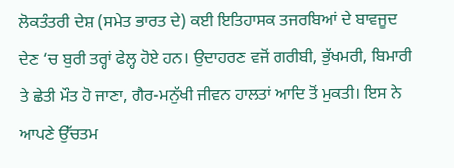ਲੋਕਤੰਤਰੀ ਦੇਸ਼ (ਸਮੇਤ ਭਾਰਤ ਦੇ) ਕਈ ਇਤਿਹਾਸਕ ਤਜਰਬਿਆਂ ਦੇ ਬਾਵਜੂਦ ਦੇਣ ‘ਚ ਬੁਰੀ ਤਰ੍ਹਾਂ ਫੇਲ੍ਹ ਹੋਏ ਹਨ। ਉਦਾਹਰਣ ਵਜੋਂ ਗਰੀਬੀ, ਭੁੱਖਮਰੀ, ਬਿਮਾਰੀ ਤੇ ਛੇਤੀ ਮੌਤ ਹੋ ਜਾਣਾ, ਗੈਰ-ਮਨੁੱਖੀ ਜੀਵਨ ਹਾਲਤਾਂ ਆਦਿ ਤੋਂ ਮੁਕਤੀ। ਇਸ ਨੇ ਆਪਣੇ ਉੱਚਤਮ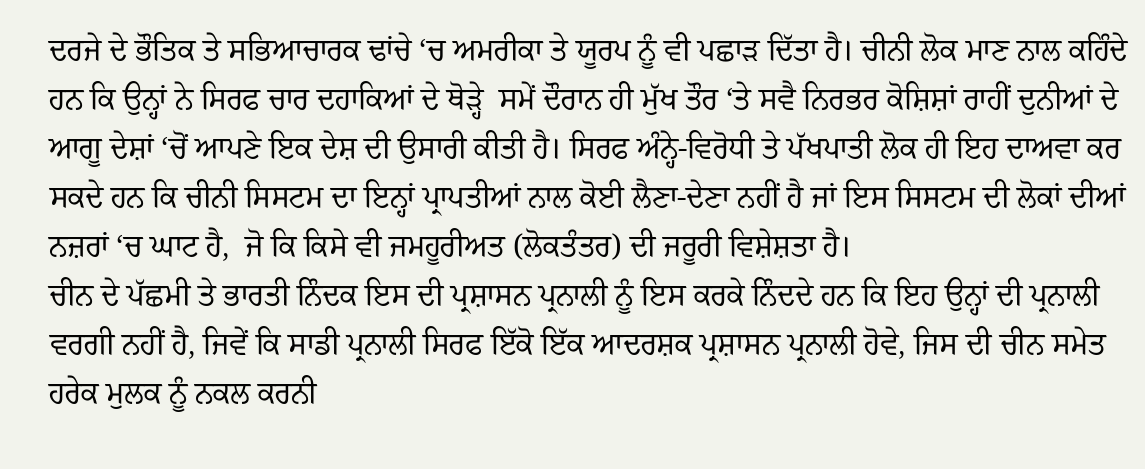ਦਰਜੇ ਦੇ ਭੌਤਿਕ ਤੇ ਸਭਿਆਚਾਰਕ ਢਾਂਚੇ ‘ਚ ਅਮਰੀਕਾ ਤੇ ਯੂਰਪ ਨੂੰ ਵੀ ਪਛਾੜ ਦਿੱਤਾ ਹੈ। ਚੀਨੀ ਲੋਕ ਮਾਣ ਨਾਲ ਕਹਿੰਦੇ ਹਨ ਕਿ ਉਨ੍ਹਾਂ ਨੇ ਸਿਰਫ ਚਾਰ ਦਹਾਕਿਆਂ ਦੇ ਥੋੜ੍ਹੇ  ਸਮੇਂ ਦੌਰਾਨ ਹੀ ਮੁੱਖ ਤੌਰ ‘ਤੇ ਸਵੈ ਨਿਰਭਰ ਕੋਸ਼ਿਸ਼ਾਂ ਰਾਹੀਂ ਦੁਨੀਆਂ ਦੇ ਆਗੂ ਦੇਸ਼ਾਂ ‘ਚੋਂ ਆਪਣੇ ਇਕ ਦੇਸ਼ ਦੀ ਉਸਾਰੀ ਕੀਤੀ ਹੈ। ਸਿਰਫ ਅੰਨ੍ਹੇ-ਵਿਰੋਧੀ ਤੇ ਪੱਖਪਾਤੀ ਲੋਕ ਹੀ ਇਹ ਦਾਅਵਾ ਕਰ ਸਕਦੇ ਹਨ ਕਿ ਚੀਨੀ ਸਿਸਟਮ ਦਾ ਇਨ੍ਹਾਂ ਪ੍ਰਾਪਤੀਆਂ ਨਾਲ ਕੋਈ ਲੈਣਾ-ਦੇਣਾ ਨਹੀਂ ਹੈ ਜਾਂ ਇਸ ਸਿਸਟਮ ਦੀ ਲੋਕਾਂ ਦੀਆਂ ਨਜ਼ਰਾਂ ‘ਚ ਘਾਟ ਹੈ,  ਜੋ ਕਿ ਕਿਸੇ ਵੀ ਜਮਹੂਰੀਅਤ (ਲੋਕਤੰਤਰ) ਦੀ ਜਰੂਰੀ ਵਿਸ਼ੇਸ਼ਤਾ ਹੈ।
ਚੀਨ ਦੇ ਪੱਛਮੀ ਤੇ ਭਾਰਤੀ ਨਿੰਦਕ ਇਸ ਦੀ ਪ੍ਰਸ਼ਾਸਨ ਪ੍ਰਨਾਲੀ ਨੂੰ ਇਸ ਕਰਕੇ ਨਿੰਦਦੇ ਹਨ ਕਿ ਇਹ ਉਨ੍ਹਾਂ ਦੀ ਪ੍ਰਨਾਲੀ ਵਰਗੀ ਨਹੀਂ ਹੈ, ਜਿਵੇਂ ਕਿ ਸਾਡੀ ਪ੍ਰਨਾਲੀ ਸਿਰਫ ਇੱਕੋ ਇੱਕ ਆਦਰਸ਼ਕ ਪ੍ਰਸ਼ਾਸਨ ਪ੍ਰਨਾਲੀ ਹੋਵੇ, ਜਿਸ ਦੀ ਚੀਨ ਸਮੇਤ ਹਰੇਕ ਮੁਲਕ ਨੂੰ ਨਕਲ ਕਰਨੀ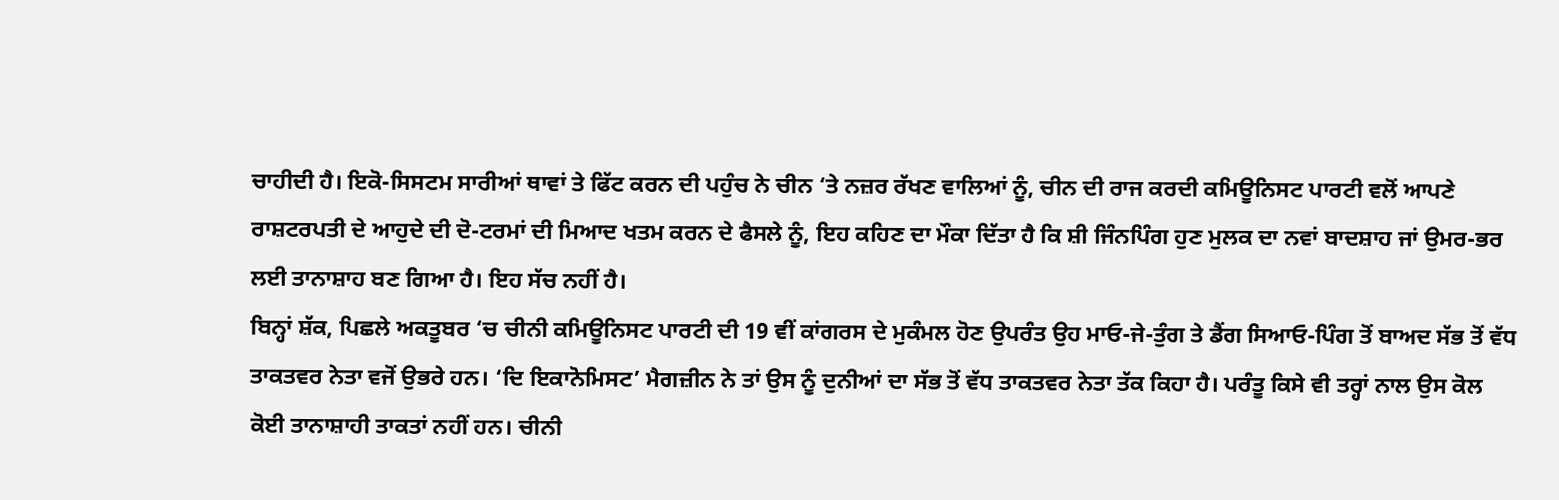ਚਾਹੀਦੀ ਹੈ। ਇਕੋ-ਸਿਸਟਮ ਸਾਰੀਆਂ ਥਾਵਾਂ ਤੇ ਫਿੱਟ ਕਰਨ ਦੀ ਪਹੁੰਚ ਨੇ ਚੀਨ ‘ਤੇ ਨਜ਼ਰ ਰੱਖਣ ਵਾਲਿਆਂ ਨੂੰ, ਚੀਨ ਦੀ ਰਾਜ ਕਰਦੀ ਕਮਿਊਨਿਸਟ ਪਾਰਟੀ ਵਲੋਂ ਆਪਣੇ ਰਾਸ਼ਟਰਪਤੀ ਦੇ ਆਹੁਦੇ ਦੀ ਦੋ-ਟਰਮਾਂ ਦੀ ਮਿਆਦ ਖਤਮ ਕਰਨ ਦੇ ਫੈਸਲੇ ਨੂੰ, ਇਹ ਕਹਿਣ ਦਾ ਮੌਕਾ ਦਿੱਤਾ ਹੈ ਕਿ ਸ਼ੀ ਜਿੰਨਪਿੰਗ ਹੁਣ ਮੁਲਕ ਦਾ ਨਵਾਂ ਬਾਦਸ਼ਾਹ ਜਾਂ ਉਮਰ-ਭਰ ਲਈ ਤਾਨਾਸ਼ਾਹ ਬਣ ਗਿਆ ਹੈ। ਇਹ ਸੱਚ ਨਹੀਂ ਹੈ।
ਬਿਨ੍ਹਾਂ ਸ਼ੱਕ, ਪਿਛਲੇ ਅਕਤੂਬਰ ‘ਚ ਚੀਨੀ ਕਮਿਊਨਿਸਟ ਪਾਰਟੀ ਦੀ 19 ਵੀਂ ਕਾਂਗਰਸ ਦੇ ਮੁਕੰਮਲ ਹੋਣ ਉਪਰੰਤ ਉਹ ਮਾਓ-ਜੇ-ਤੁੰਗ ਤੇ ਡੈਂਗ ਸਿਆਓ-ਪਿੰਗ ਤੋਂ ਬਾਅਦ ਸੱਭ ਤੋਂ ਵੱਧ ਤਾਕਤਵਰ ਨੇਤਾ ਵਜੋਂ ਉਭਰੇ ਹਨ। ‘ਦਿ ਇਕਾਨੋਮਿਸਟ’ ਮੈਗਜ਼ੀਨ ਨੇ ਤਾਂ ਉਸ ਨੂੰ ਦੁਨੀਆਂ ਦਾ ਸੱਭ ਤੋਂ ਵੱਧ ਤਾਕਤਵਰ ਨੇਤਾ ਤੱਕ ਕਿਹਾ ਹੈ। ਪਰੰਤੂ ਕਿਸੇ ਵੀ ਤਰ੍ਹਾਂ ਨਾਲ ਉਸ ਕੋਲ ਕੋਈ ਤਾਨਾਸ਼ਾਹੀ ਤਾਕਤਾਂ ਨਹੀਂ ਹਨ। ਚੀਨੀ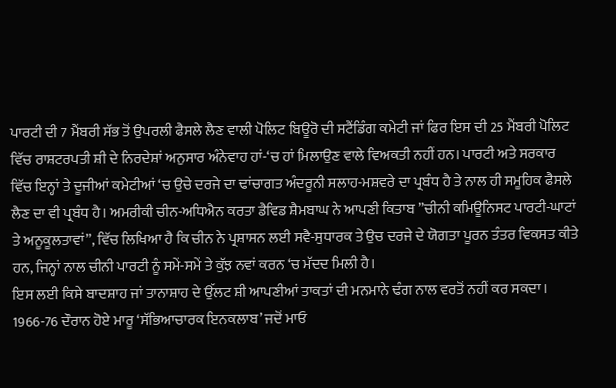ਪਾਰਟੀ ਦੀ 7 ਮੈਂਬਰੀ ਸੱਭ ਤੋਂ ਉਪਰਲੀ ਫੈਸਲੇ ਲੈਣ ਵਾਲੀ ਪੋਲਿਟ ਬਿਊਰੋ ਦੀ ਸਟੈਂਡਿੰਗ ਕਮੇਟੀ ਜਾਂ ਫਿਰ ਇਸ ਦੀ 25 ਮੈਂਬਰੀ ਪੋਲਿਟ ਵਿੱਚ ਰਾਸ਼ਟਰਪਤੀ ਸ਼ੀ ਦੇ ਨਿਰਦੇਸ਼ਾਂ ਅਨੁਸਾਰ ਅੰਨੇਵਾਹ ਹਾਂ-‘ਚ ਹਾਂ ਮਿਲਾਉਣ ਵਾਲੇ ਵਿਅਕਤੀ ਨਹੀਂ ਹਨ। ਪਾਰਟੀ ਅਤੇ ਸਰਕਾਰ ਵਿੱਚ ਇਨ੍ਹਾਂ ਤੇ ਦੂਜੀਆਂ ਕਮੇਟੀਆਂ ‘ਚ ਉਚੇ ਦਰਜੇ ਦਾ ਢਾਂਚਾਗਤ ਅੰਦਰੂਨੀ ਸਲਾਹ-ਮਸ਼ਵਰੇ ਦਾ ਪ੍ਰਬੰਧ ਹੈ ਤੇ ਨਾਲ ਹੀ ਸਮੂਹਿਕ ਫੈਸਲੇ ਲੈਣ ਦਾ ਵੀ ਪ੍ਰਬੰਧ ਹੈ। ਅਮਰੀਕੀ ਚੀਨ-ਅਧਿਐਨ ਕਰਤਾ ਡੈਵਿਡ ਸ਼ੈਮਬਾਘ ਨੇ ਆਪਣੀ ਕਿਤਾਬ ”ਚੀਨੀ ਕਮਿਊਨਿਸਟ ਪਾਰਟੀ-ਘਾਟਾਂ ਤੇ ਅਨੂਕੂਲਤਾਵਾਂ”, ਵਿੱਚ ਲਿਖਿਆ ਹੈ ਕਿ ਚੀਨ ਨੇ ਪ੍ਰਸ਼ਾਸਨ ਲਈ ਸਵੈ-ਸੁਧਾਰਕ ਤੇ ਉਚ ਦਰਜੇ ਦੇ ਯੋਗਤਾ ਪੂਰਨ ਤੰਤਰ ਵਿਕਸਤ ਕੀਤੇ ਹਨ, ਜਿਨ੍ਹਾਂ ਨਾਲ ਚੀਨੀ ਪਾਰਟੀ ਨੂੰ ਸਮੇਂ-ਸਮੇਂ ਤੇ ਕੁੱਝ ਨਵਾਂ ਕਰਨ ‘ਚ ਮੱਦਦ ਮਿਲੀ ਹੈ।
ਇਸ ਲਈ ਕਿਸੇ ਬਾਦਸ਼ਾਹ ਜਾਂ ਤਾਨਾਸ਼ਾਹ ਦੇ ਉੱਲਟ ਸ਼ੀ ਆਪਣੀਆਂ ਤਾਕਤਾਂ ਦੀ ਮਨਮਾਨੇ ਢੰਗ ਨਾਲ ਵਰਤੋਂ ਨਹੀਂ ਕਰ ਸਕਦਾ। 1966-76 ਦੌਰਾਨ ਹੋਏ ਮਾਰੂ ‘ਸੱਭਿਆਚਾਰਕ ਇਨਕਲਾਬ’ ਜਦੋਂ ਮਾਓ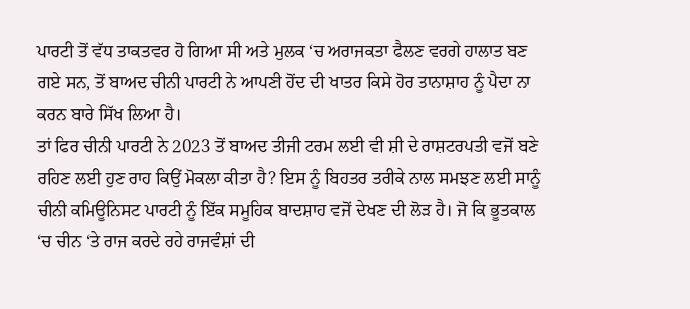ਪਾਰਟੀ ਤੋਂ ਵੱਧ ਤਾਕਤਵਰ ਹੋ ਗਿਆ ਸੀ ਅਤੇ ਮੁਲਕ ‘ਚ ਅਰਾਜਕਤਾ ਫੈਲਣ ਵਰਗੇ ਹਾਲਾਤ ਬਣ ਗਏ ਸਨ, ਤੋਂ ਬਾਅਦ ਚੀਨੀ ਪਾਰਟੀ ਨੇ ਆਪਣੀ ਹੋਂਦ ਦੀ ਖਾਤਰ ਕਿਸੇ ਹੋਰ ਤਾਨਾਸ਼ਾਹ ਨੂੰ ਪੈਦਾ ਨਾ ਕਰਨ ਬਾਰੇ ਸਿੱਖ ਲਿਆ ਹੈ।
ਤਾਂ ਫਿਰ ਚੀਨੀ ਪਾਰਟੀ ਨੇ 2023 ਤੋਂ ਬਾਅਦ ਤੀਜੀ ਟਰਮ ਲਈ ਵੀ ਸ਼ੀ ਦੇ ਰਾਸ਼ਟਰਪਤੀ ਵਜੋਂ ਬਣੇ ਰਹਿਣ ਲਈ ਹੁਣ ਰਾਹ ਕਿਉਂ ਮੋਕਲਾ ਕੀਤਾ ਹੈ? ਇਸ ਨੂੰ ਬਿਹਤਰ ਤਰੀਕੇ ਨਾਲ ਸਮਝਣ ਲਈ ਸਾਨੂੰ ਚੀਨੀ ਕਮਿਊਨਿਸਟ ਪਾਰਟੀ ਨੂੰ ਇੱਕ ਸਮੂਹਿਕ ਬਾਦਸ਼ਾਹ ਵਜੋਂ ਦੇਖਣ ਦੀ ਲੋੜ ਹੈ। ਜੋ ਕਿ ਭੂਤਕਾਲ ‘ਚ ਚੀਨ ‘ਤੇ ਰਾਜ ਕਰਦੇ ਰਹੇ ਰਾਜਵੰਸ਼ਾਂ ਦੀ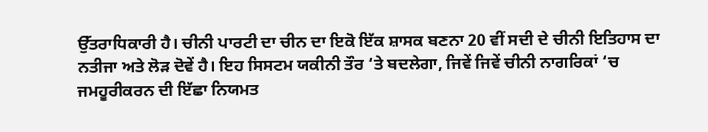ਉੱਤਰਾਧਿਕਾਰੀ ਹੈ। ਚੀਨੀ ਪਾਰਟੀ ਦਾ ਚੀਨ ਦਾ ਇਕੋ ਇੱਕ ਸ਼ਾਸਕ ਬਣਨਾ 20 ਵੀਂ ਸਦੀ ਦੇ ਚੀਨੀ ਇਤਿਹਾਸ ਦਾ ਨਤੀਜਾ ਅਤੇ ਲੋੜ ਦੋਵੇਂ ਹੈ। ਇਹ ਸਿਸਟਮ ਯਕੀਨੀ ਤੌਰ ‘ਤੇ ਬਦਲੇਗਾ, ਜਿਵੇਂ ਜਿਵੇਂ ਚੀਨੀ ਨਾਗਰਿਕਾਂ ‘ਚ ਜਮਹੂਰੀਕਰਨ ਦੀ ਇੱਛਾ ਨਿਯਮਤ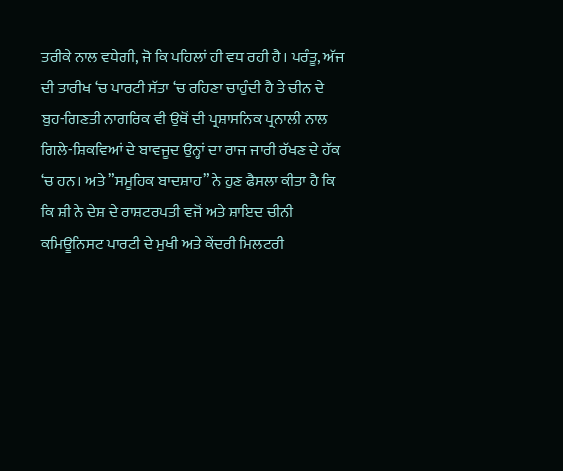ਤਰੀਕੇ ਨਾਲ ਵਧੇਗੀ, ਜੋ ਕਿ ਪਹਿਲਾਂ ਹੀ ਵਧ ਰਹੀ ਹੈ। ਪਰੰਤੂ, ਅੱਜ ਦੀ ਤਾਰੀਖ ‘ਚ ਪਾਰਟੀ ਸੱਤਾ ‘ਚ ਰਹਿਣਾ ਚਾਹੁੰਦੀ ਹੈ ਤੇ ਚੀਨ ਦੇ ਬੁਹ-ਗਿਣਤੀ ਨਾਗਰਿਕ ਵੀ ਉਥੋਂ ਦੀ ਪ੍ਰਸ਼ਾਸਨਿਕ ਪ੍ਰਨਾਲੀ ਨਾਲ ਗਿਲੇ-ਸ਼ਿਕਵਿਆਂ ਦੇ ਬਾਵਜੂਦ ਉਨ੍ਹਾਂ ਦਾ ਰਾਜ ਜਾਰੀ ਰੱਖਣ ਦੇ ਹੱਕ ‘ਚ ਹਨ। ਅਤੇ ”ਸਮੂਹਿਕ ਬਾਦਸ਼ਾਹ” ਨੇ ਹੁਣ ਫੈਸਲਾ ਕੀਤਾ ਹੈ ਕਿ ਕਿ ਸ਼ੀ ਨੇ ਦੇਸ਼ ਦੇ ਰਾਸ਼ਟਰਪਤੀ ਵਜੋਂ ਅਤੇ ਸ਼ਾਇਦ ਚੀਨੀ ਕਮਿਊਨਿਸਟ ਪਾਰਟੀ ਦੇ ਮੁਖੀ ਅਤੇ ਕੇਂਦਰੀ ਮਿਲਟਰੀ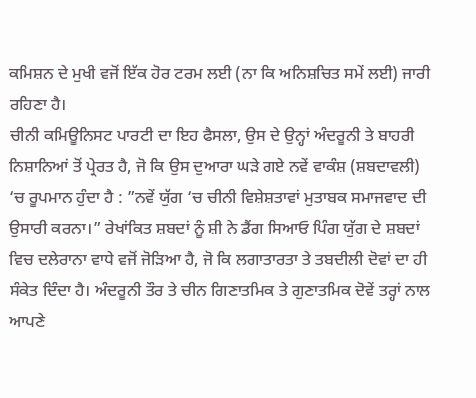ਕਮਿਸ਼ਨ ਦੇ ਮੁਖੀ ਵਜੋਂ ਇੱਕ ਹੋਰ ਟਰਮ ਲਈ (ਨਾ ਕਿ ਅਨਿਸ਼ਚਿਤ ਸਮੇਂ ਲਈ) ਜਾਰੀ ਰਹਿਣਾ ਹੈ।
ਚੀਨੀ ਕਮਿਊਨਿਸਟ ਪਾਰਟੀ ਦਾ ਇਹ ਫੈਸਲਾ, ਉਸ ਦੇ ਉਨ੍ਹਾਂ ਅੰਦਰੂਨੀ ਤੇ ਬਾਹਰੀ ਨਿਸ਼ਾਨਿਆਂ ਤੋਂ ਪ੍ਰੇਰਤ ਹੈ, ਜੋ ਕਿ ਉਸ ਦੁਆਰਾ ਘੜੇ ਗਏ ਨਵੇਂ ਵਾਕੰਸ਼ (ਸ਼ਬਦਾਵਲੀ) ‘ਚ ਰੂਪਮਾਨ ਹੁੰਦਾ ਹੈ : ”ਨਵੇਂ ਯੁੱਗ ‘ਚ ਚੀਨੀ ਵਿਸ਼ੇਸ਼ਤਾਵਾਂ ਮੁਤਾਬਕ ਸਮਾਜਵਾਦ ਦੀ ਉਸਾਰੀ ਕਰਨਾ।” ਰੇਖਾਂਕਿਤ ਸ਼ਬਦਾਂ ਨੂੰ ਸ਼ੀ ਨੇ ਡੈਂਗ ਸਿਆਓ ਪਿੰਗ ਯੁੱਗ ਦੇ ਸ਼ਬਦਾਂ ਵਿਚ ਦਲੇਰਾਨਾ ਵਾਧੇ ਵਜੋਂ ਜੋੜਿਆ ਹੈ, ਜੋ ਕਿ ਲਗਾਤਾਰਤਾ ਤੇ ਤਬਦੀਲੀ ਦੋਵਾਂ ਦਾ ਹੀ ਸੰਕੇਤ ਦਿੰਦਾ ਹੈ। ਅੰਦਰੂਨੀ ਤੌਰ ਤੇ ਚੀਨ ਗਿਣਾਤਮਿਕ ਤੇ ਗੁਣਾਤਮਿਕ ਦੋਵੇਂ ਤਰ੍ਹਾਂ ਨਾਲ ਆਪਣੇ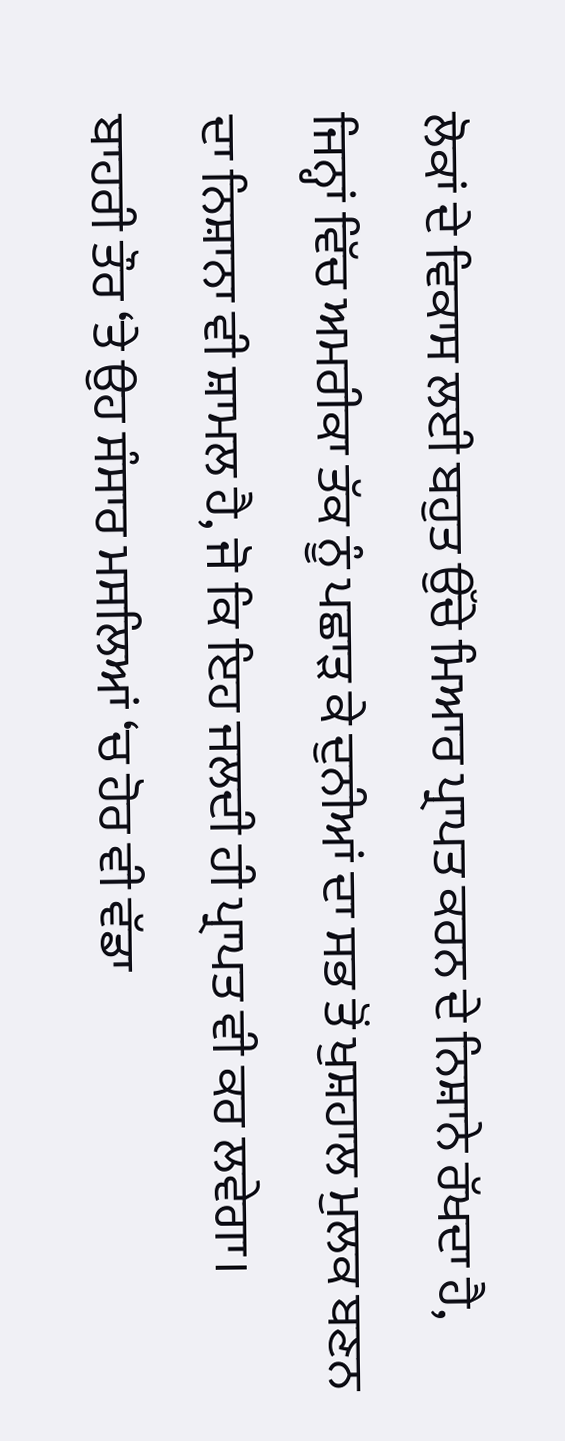ਲੋਕਾਂ ਦੇ ਵਿਕਾਸ ਲਈ ਬਹੁਤ ਉੱਚੇ ਮਿਆਰ ਪ੍ਰਾਪਤ ਕਰਨ ਦੇ ਨਿਸ਼ਾਨੇ ਰੱਖਦਾ ਹੈ, ਜਿਨ੍ਹਾਂ ਵਿੱਚ ਅਮਰੀਕਾ ਤੱਕ ਨੂੰ ਪਛਾੜ ਕੇ ਦੁਨੀਆਂ ਦਾ ਸਭ ਤੋਂ ਖੁਸ਼ਹਾਲ ਮੁਲਕ ਬਣਨ ਦਾ ਨਿਸ਼ਾਨਾ ਵੀ ਸ਼ਾਮਲ ਹੈ, ਜੋ ਕਿ ਇਹ ਜਲਦੀ ਹੀ ਪ੍ਰਾਪਤ ਵੀ ਕਰ ਲਵੇਗਾ। ਬਾਹਰੀ ਤੌਰ ‘ਤੇ ਉਹ ਸੰਸਾਰ ਮਸਲਿਆਂ ‘ਚ ਹੋਰ ਵੀ ਵੱਡਾ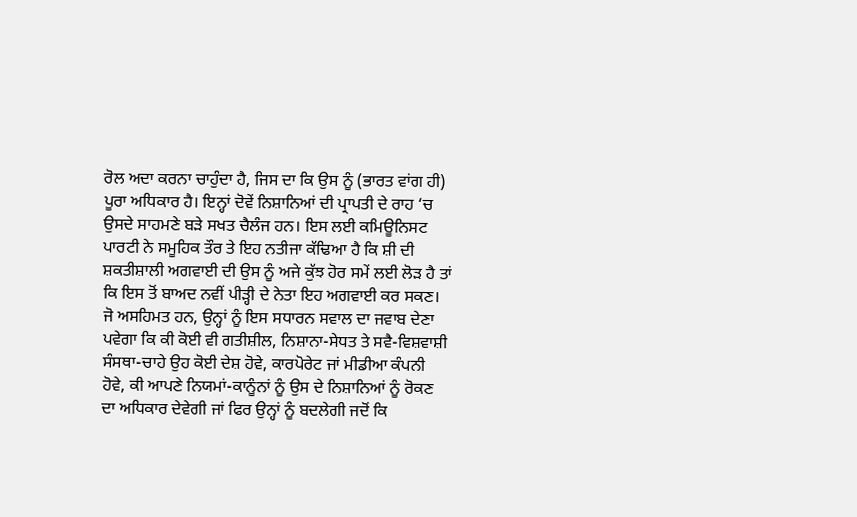ਰੋਲ ਅਦਾ ਕਰਨਾ ਚਾਹੁੰਦਾ ਹੈ, ਜਿਸ ਦਾ ਕਿ ਉਸ ਨੂੰ (ਭਾਰਤ ਵਾਂਗ ਹੀ) ਪੂਰਾ ਅਧਿਕਾਰ ਹੈ। ਇਨ੍ਹਾਂ ਦੋਵੇਂ ਨਿਸ਼ਾਨਿਆਂ ਦੀ ਪ੍ਰਾਪਤੀ ਦੇ ਰਾਹ ‘ਚ ਉਸਦੇ ਸਾਹਮਣੇ ਬੜੇ ਸਖਤ ਚੈਲੰਜ ਹਨ। ਇਸ ਲਈ ਕਮਿਊਨਿਸਟ ਪਾਰਟੀ ਨੇ ਸਮੂਹਿਕ ਤੌਰ ਤੇ ਇਹ ਨਤੀਜਾ ਕੱਢਿਆ ਹੈ ਕਿ ਸ਼ੀ ਦੀ ਸ਼ਕਤੀਸ਼ਾਲੀ ਅਗਵਾਈ ਦੀ ਉਸ ਨੂੰ ਅਜੇ ਕੁੱਝ ਹੋਰ ਸਮੇਂ ਲਈ ਲੋੜ ਹੈ ਤਾਂ ਕਿ ਇਸ ਤੋਂ ਬਾਅਦ ਨਵੀਂ ਪੀੜ੍ਹੀ ਦੇ ਨੇਤਾ ਇਹ ਅਗਵਾਈ ਕਰ ਸਕਣ।
ਜੋ ਅਸਹਿਮਤ ਹਨ, ਉਨ੍ਹਾਂ ਨੂੰ ਇਸ ਸਧਾਰਨ ਸਵਾਲ ਦਾ ਜਵਾਬ ਦੇਣਾ ਪਵੇਗਾ ਕਿ ਕੀ ਕੋਈ ਵੀ ਗਤੀਸ਼ੀਲ, ਨਿਸ਼ਾਨਾ-ਸੇਧਤ ਤੇ ਸਵੈ-ਵਿਸ਼ਵਾਸ਼ੀ ਸੰਸਥਾ-ਚਾਹੇ ਉਹ ਕੋਈ ਦੇਸ਼ ਹੋਵੇ, ਕਾਰਪੋਰੇਟ ਜਾਂ ਮੀਡੀਆ ਕੰਪਨੀ ਹੋਵੇ, ਕੀ ਆਪਣੇ ਨਿਯਮਾਂ-ਕਾਨੂੰਨਾਂ ਨੂੰ ਉਸ ਦੇ ਨਿਸ਼ਾਨਿਆਂ ਨੂੰ ਰੋਕਣ ਦਾ ਅਧਿਕਾਰ ਦੇਵੇਗੀ ਜਾਂ ਫਿਰ ਉਨ੍ਹਾਂ ਨੂੰ ਬਦਲੇਗੀ ਜਦੋਂ ਕਿ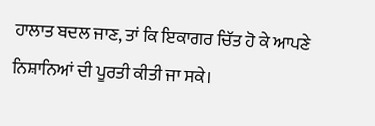ਹਾਲਾਤ ਬਦਲ ਜਾਣ, ਤਾਂ ਕਿ ਇਕਾਗਰ ਚਿੱਤ ਹੋ ਕੇ ਆਪਣੇ ਨਿਸ਼ਾਨਿਆਂ ਦੀ ਪੂਰਤੀ ਕੀਤੀ ਜਾ ਸਕੇ।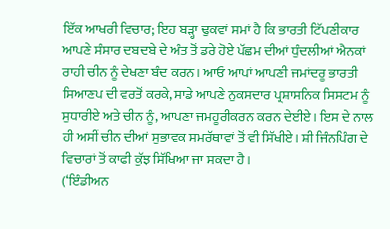ਇੱਕ ਆਖਰੀ ਵਿਚਾਰ; ਇਹ ਬੜ੍ਹਾ ਢੁਕਵਾਂ ਸਮਾਂ ਹੈ ਕਿ ਭਾਰਤੀ ਟਿੱਪਣੀਕਾਰ ਆਪਣੇ ਸੰਸਾਰ ਦਬਦਬੇ ਦੇ ਅੰਤ ਤੋਂ ਡਰੇ ਹੋਏ ਪੱਛਮ ਦੀਆਂ ਧੁੰਦਲੀਆਂ ਐਨਕਾਂ ਰਾਹੀ ਚੀਨ ਨੂੰ ਦੇਖਣਾ ਬੰਦ ਕਰਨ। ਆਓ ਆਪਾਂ ਆਪਣੀ ਜਮਾਂਦਰੂ ਭਾਰਤੀ ਸਿਆਣਪ ਦੀ ਵਰਤੋਂ ਕਰਕੇ, ਸਾਡੇ ਆਪਣੇ ਨੁਕਸਦਾਰ ਪ੍ਰਸ਼ਾਸਨਿਕ ਸਿਸਟਮ ਨੂੰ ਸੁਧਾਰੀਏ ਅਤੇ ਚੀਨ ਨੂੰ, ਆਪਣਾ ਜਮਹੂਰੀਕਰਨ ਕਰਨ ਦੇਈਏ। ਇਸ ਦੇ ਨਾਲ ਹੀ ਅਸੀਂ ਚੀਨ ਦੀਆਂ ਸੁਭਾਵਕ ਸਮਰੱਥਾਵਾਂ ਤੋਂ ਵੀ ਸਿੱਖੀਏ। ਸ਼ੀ ਜਿੰਨਪਿੰਗ ਦੇ ਵਿਚਾਰਾਂ ਤੋਂ ਕਾਫੀ ਕੁੱਝ ਸਿੱਖਿਆ ਜਾ ਸਕਦਾ ਹੈ।
(‘ਇੰਡੀਅਨ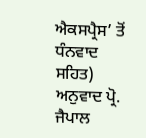ਐਕਸਪ੍ਰੈਸ’ ਤੋਂ ਧੰਨਵਾਦ ਸਹਿਤ)
ਅਨੁਵਾਦ ਪ੍ਰੋ. ਜੈਪਾਲ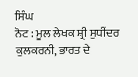ਸਿੰਘ
ਨੋਟ : ਮੂਲ ਲੇਖਕ ਸ਼੍ਰੀ ਸੁਧੀਂਦਰ ਕੁਲਕਰਨੀ, ਭਾਰਤ ਦੇ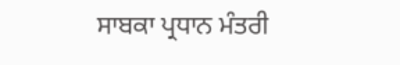ਸਾਬਕਾ ਪ੍ਰਧਾਨ ਮੰਤਰੀ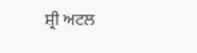ਸ਼੍ਰੀ ਅਟਲ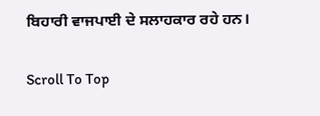ਬਿਹਾਰੀ ਵਾਜਪਾਈ ਦੇ ਸਲਾਹਕਾਰ ਰਹੇ ਹਨ।

Scroll To Top